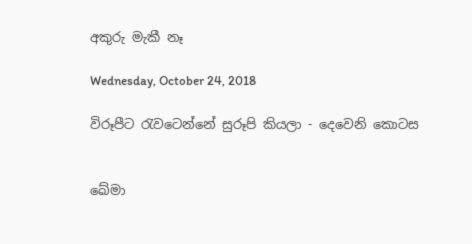අකුරු මැකී නෑ

Wednesday, October 24, 2018

විරූපීට රැවටෙන්නේ සුරූපි කියලා - දෙවෙනි කොටස


ඛේමා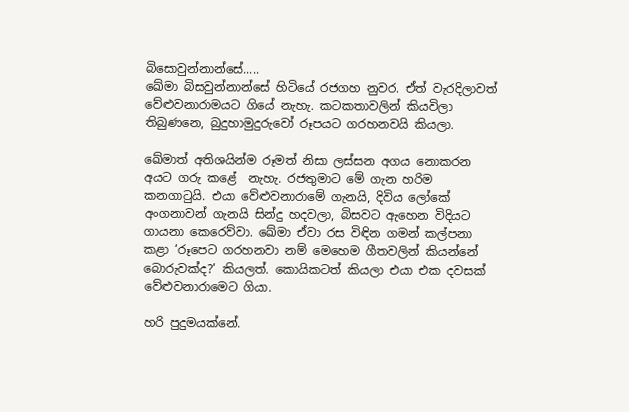බිසොවුන්නාන්සේ.....
ඛේමා බිසවුන්නාන්සේ හිටියේ රජගහ නුවර. ඒත් වැරදිලාවත් වේළුවනාරාමයට ගියේ නැහැ. කටකතාවලින් කියවිලා තිබුණනෙ, බුදුහාමුදුරුවෝ රූපයට ගරහනවයි කියලා.

ඛේමාත් අතිශයින්ම රූමත් නිසා ලස්සන අගය නොකරන අයට ගරු කළේ  නැහැ. රජතුමාට මේ ගැන හරිම කනගාටුයි. එයා වේළුවනාරාමේ ගැනයි, දිවිය ලෝකේ අංගනාවන් ගැනයි සින්දු හදවලා, බිසවට ඇහෙන විදියට ගායනා කෙරෙව්වා. ඛේමා ඒවා රස විඳින ගමන් කල්පනා කළා ‘රූපෙට ගරහනවා නම් මෙහෙම ගීතවලින් කියන්නේ බොරුවක්ද?’ කියලත්. කොයිකටත් කියලා එයා එක දවසක් වේළුවනාරාමෙට ගියා.

හරි පුදුමයක්නේ.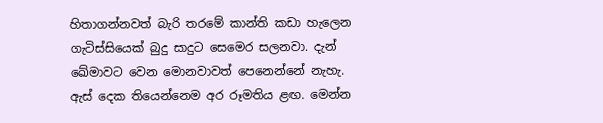හිතාගන්නවත් බැරි තරමේ කාන්ති කඩා හැලෙන ගැටිස්සියෙක් බුදු සාදුට සෙමෙර සලනවා. දැන් ඛේමාවට වෙන මොනවාවත් පෙනෙන්නේ නැහැ. ඇස් දෙක තියෙන්නෙම අර රූමතිය ළඟ. මෙන්න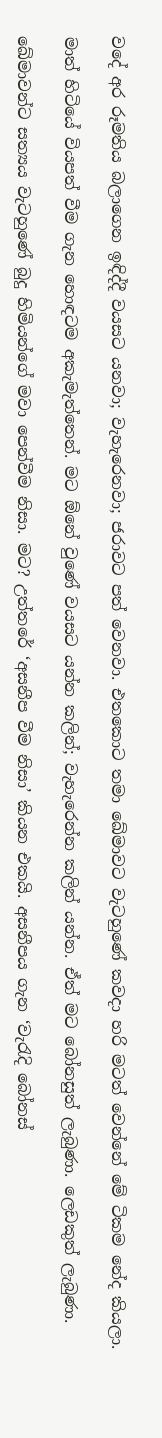වදේ අර රූමතිය බලාගෙන ඉඳිද්දී වයසට යනවා; වැහැරෙනවා; ජරාවට පත් වෙනවා. එතකොට තමා ඛේමාවට වැටහුණේ කවදා හරි මටත් වෙන්නේ මේ ටිකම නේද කියලා.

මාත් හිටියේ වියපත් වීම ගැන හොඳටම අකැමැත්තෙන්. මට ඕනේ වුණේ වයසට යන්න කලින්; වැහැරෙන්න කලින් යන්න. ඒත් මට බෝනසුත් ලැබුණා. ලෙඩකුත් ලැබුණා.

ඛේමාවන්ට සත්‍යය වැටහුණේ බුදු හිමියන්ගේ මවා පෙන්වීම නිසා. මට? උත්තරේ ‘අසනීප වීම නිසා’ කියන එකයි. අසනීපය ගැන ‘වැරැදි බෝනස්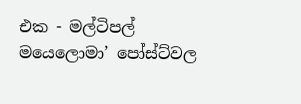එක - මල්ටිපල් මයෙලොමා’ පෝස්ට්වල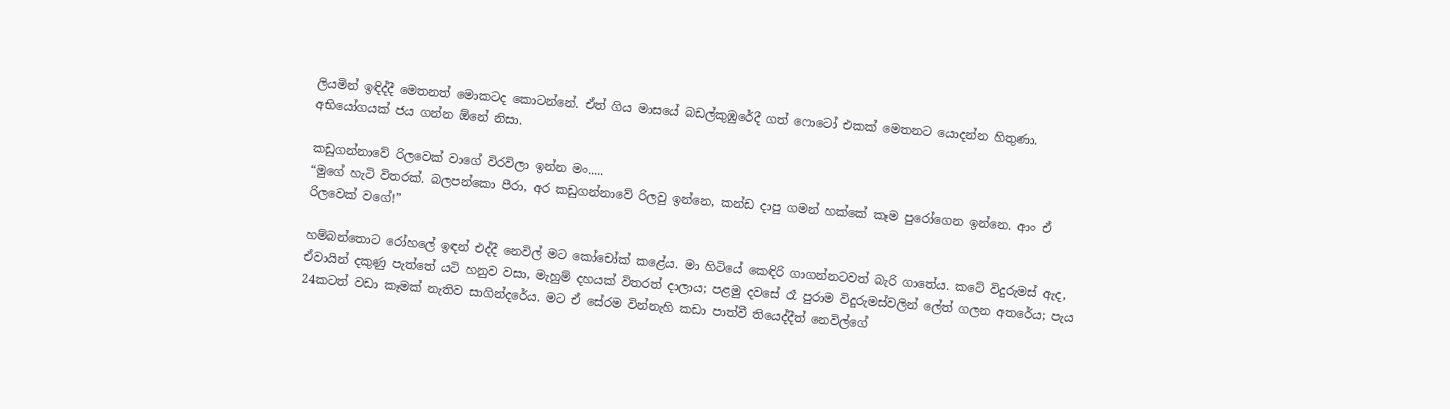ලියමින් ඉඳිද්දී මෙතනත් මොකටද කොටන්නේ. ඒත් ගිය මාසයේ බඩල්කුඹුරේදී ගත් ෆොටෝ එකක් මෙතනට යොදන්න හිතුණා. අභියෝගයක් ජය ගන්න ඕනේ නිසා.

කඩුගන්නාවේ රිලවෙක් වාගේ විරවිලා ඉන්න මං.....
“මුගේ හැටි විතරක්. බලපන්කො පීරා, අර කඩුගන්නාවේ රිලවු ඉන්නෙ, කන්ඩ දාපු ගමන් හක්කේ කෑම පුරෝගෙන ඉන්නෙ. ආං ඒ රිලවෙක් වගේ!”

හම්බන්තොට රෝහලේ ඉඳන් එද්දී නෙවිල් මට කෝචෝක් කළේය. මා හිටියේ කෙඳිරි ගාගන්නටවත් බැරි ගාතේය. කටේ විදුරුමස් ඇද, ඒවායින් දකුණු පැත්තේ යටි හනුව වසා, මැහුම් දහයක් විතරත් දාලාය; පළමු දවසේ රෑ පුරාම විදුරුමස්වලින් ලේත් ගලන අතරේය; පැය 24කටත් වඩා කෑමක් නැතිව සාගින්දරේය. මට ඒ සේරම වින්නැහි කඩා පාත්වී තියෙද්දීත් නෙවිල්ගේ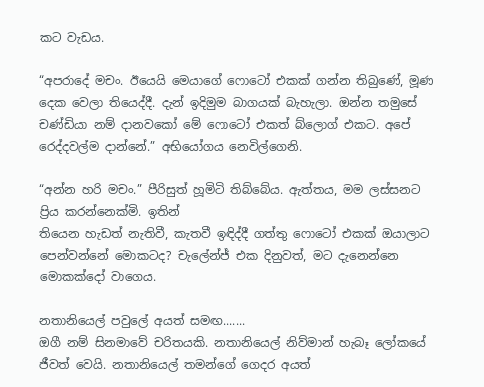කට වැඩය.

“අපරාදේ මචං. ඊයෙයි මෙයාගේ ෆොටෝ එකක් ගන්න තිබුණේ, මූණ දෙක වෙලා තියෙද්දී. දැන් ඉදිමුම බාගයක් බැහැලා. ඔන්න තමුසේ චණ්ඩියා නම් දානවකෝ මේ ෆොටෝ එකත් බ්ලොග් එකට. අපේ රෙද්දවල්ම දාන්නේ.” අභියෝගය නෙවිල්ගෙනි.

“අන්න හරි මචං.” පීරිසුත් හූමිටි තිබ්බේය. ඇත්තය, මම ලස්සනට ප්‍රිය කරන්නෙක්මි. ඉතින්
තියෙන හැඩත් නැතිවී, කැතවී ඉඳිද්දී ගත්තු ෆොටෝ එකක් ඔයාලාට පෙන්වන්නේ මොකටද? චැලේන්ජ් එක දිනුවත්, මට දැනෙන්නෙ මොකක්දෝ වාගෙය.

නතානියෙල් පවුලේ අයත් සමඟ.......
ඔගී නම් සිනමාවේ චරිතයකි. නතානියෙල් නිව්මාන් හැබෑ ලෝකයේ ජීවත් වෙයි. නතානියෙල් තමන්ගේ ගෙදර අයත්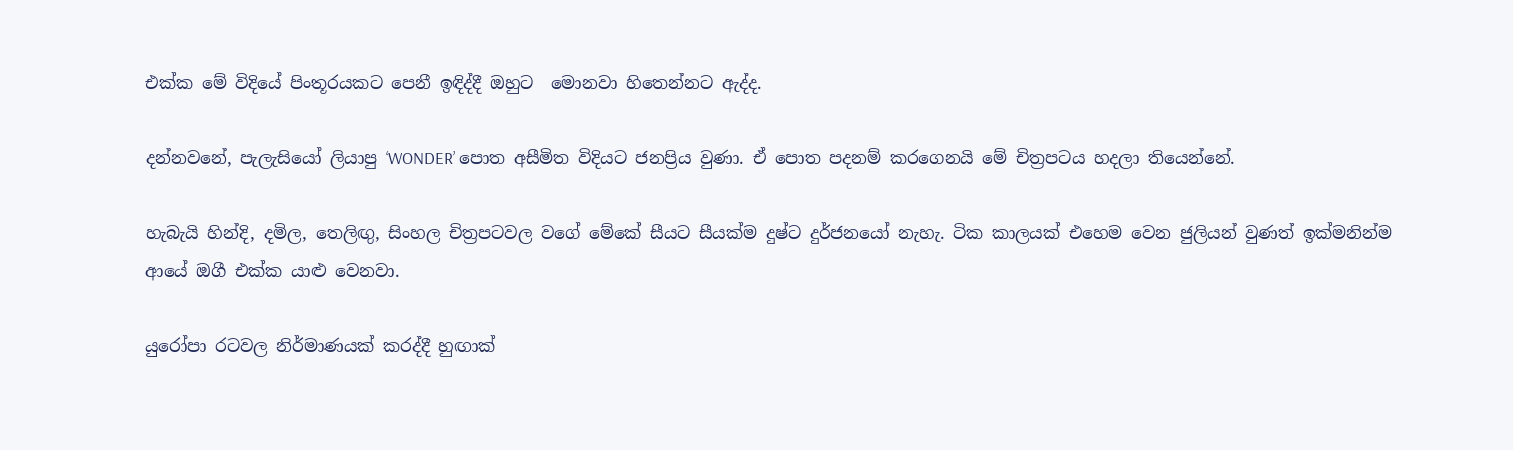එක්ක මේ විදියේ පිංතූරයකට පෙනී ඉඳිද්දී ඔහුට  මොනවා හිතෙන්නට ඇද්ද.

දන්නවනේ, පැලැසියෝ ලියාපු ‘WONDER’ පොත අසීමිත විදියට ජනප්‍රිය වුණා. ඒ පොත පදනම් කරගෙනයි මේ චිත්‍රපටය හදලා තියෙන්නේ.

හැබැයි හින්දි, දමිල, තෙලිඟු, සිංහල චිත්‍රපටවල වගේ මේකේ සීයට සීයක්ම දුෂ්ට දුර්ජනයෝ නැහැ. ටික කාලයක් එහෙම වෙන ජුලියන් වුණත් ඉක්මනින්ම ආයේ ඔගී එක්ක යාළු වෙනවා.

යුරෝපා රටවල නිර්මාණයක් කරද්දී හුඟාක්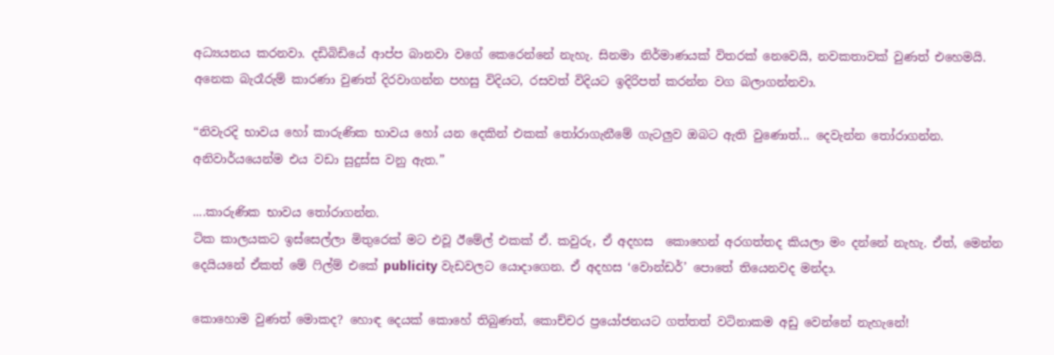අධ්‍යයනය කරනවා. දඩිබිඩියේ ආප්ප බානවා වගේ කෙරෙන්නේ නැහැ. සිනමා නිර්මාණයක් විතරක් නෙවෙයි, නවකතාවක් වුණත් එහෙමයි. අනෙක බැරෑරුම් කාරණා වුණත් දිරවාගන්න පහසු විදියට, රසවත් විදියට ඉදිරිපත් කරන්න වග බලාගන්නවා.

“නිවැරදි භාවය හෝ කාරුණික භාවය හෝ යන දෙකින් එකක් තෝරාගැනීමේ ගැටලුව ඔබට ඇති වුණොත්... දෙවැන්න තෝරාගන්න. අනිවාර්යයෙන්ම එය වඩා සුදුස්ස වනු ඇත.”

....කාරුණික භාවය තෝරාගන්න.
ටික කාලයකට ඉස්සෙල්ලා මිතුරෙක් මට එවූ ඊමේල් එකක් ඒ. කවුරු, ඒ අදහස  කොහෙන් අරගත්තද කියලා මං දන්නේ නැහැ. ඒත්, මෙන්න දෙයියනේ ඒකත් මේ ෆිල්ම් එකේ publicity වැඩවලට යොදාගෙන. ඒ අදහස ‘වොන්ඩර්’ පොතේ තියෙනවද මන්දා.

කොහොම වුණත් මොකද? හොඳ දෙයක් කොහේ තිබුණත්, කොච්චර ප්‍රයෝජනයට ගත්තත් වටිනාකම අඩු වෙන්නේ නැහැනේ!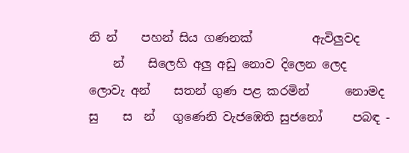නි න්    පහන් සිය ගණනක්          ඇවිලුවද
    න්    සිලෙහි අලු අඩු නොව දිලෙන ලෙද
ලොවැ අන්    සතන් ගුණ පළ කරමින්      නොමද
සු    ස  න්   ගුණෙනි වැජඹෙති සුජනෝ     පබඳ -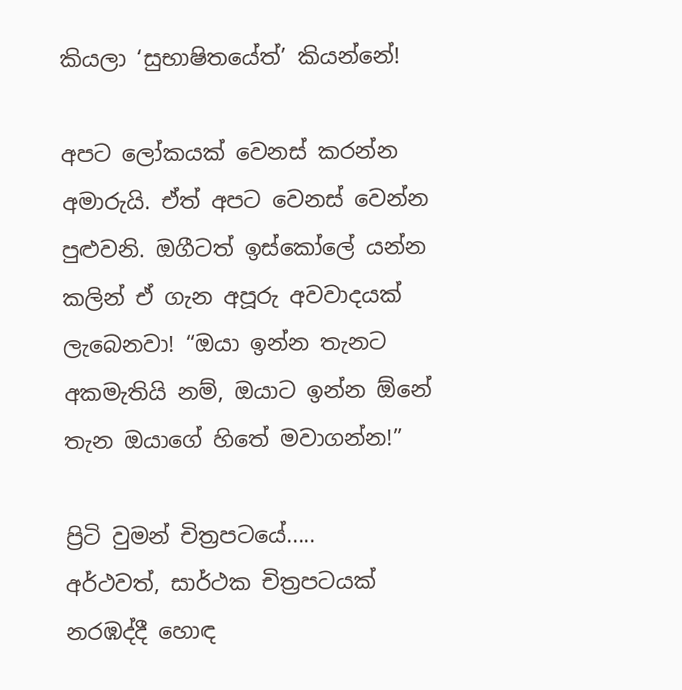කියලා ‘සුභාෂිතයේත්’ කියන්නේ!

අපට ලෝකයක් වෙනස් කරන්න අමාරුයි. ඒත් අපට වෙනස් වෙන්න පුළුවනි. ඔගීටත් ඉස්කෝලේ යන්න කලින් ඒ ගැන අපූරු අවවාදයක් ලැබෙනවා! “ඔයා ඉන්න තැනට අකමැතියි නම්, ඔයාට ඉන්න ඕනේ තැන ඔයාගේ හිතේ මවාගන්න!”

ප්‍රිටි වුමන් චිත්‍රපටයේ.....
අර්ථවත්, සාර්ථක චිත්‍රපටයක් නරඹද්දී හොඳ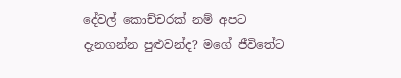දේවල් කොච්චරක් නම් අපට දැනගන්න පුළුවන්ද? මගේ ජීවිතේට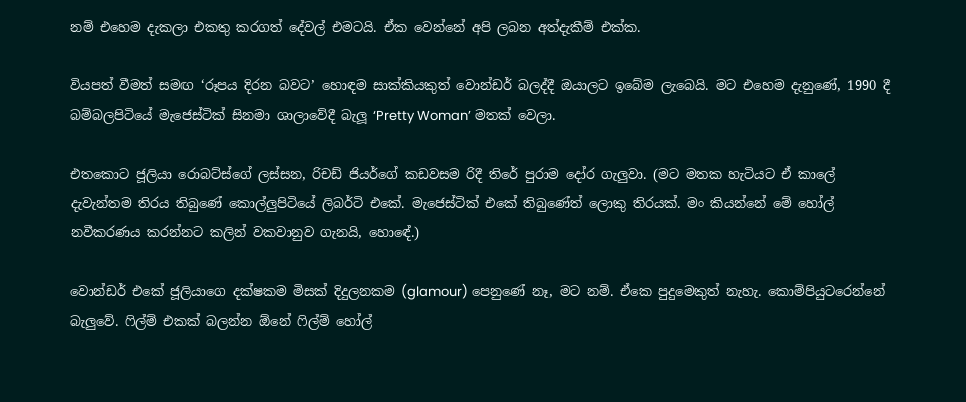නම් එහෙම දැකලා එකතු කරගත් දේවල් එමටයි. ඒක වෙන්නේ අපි ලබන අත්දැකීම් එක්ක.

වියපත් වීමත් සමඟ ‘රූපය දිරන බවට’ හොඳම සාක්කියකුත් වොන්ඩර් බලද්දී ඔයාලට ඉබේම ලැබෙයි. මට එහෙම දැනුණේ, 1990 දී  බම්බලපිටියේ මැජෙස්ටික් සිනමා ශාලාවේදී බැලූ ‘Pretty Woman’ මතක් වෙලා.

එතකොට ජූලියා රොබට්ස්ගේ ලස්සන, රිචඩ් ජියර්ගේ කඩවසම රිදී තිරේ පුරාම දෝර ගැලුවා. (මට මතක හැටියට ඒ කාලේ දැවැන්තම තිරය තිබුණේ කොල්ලුපිටියේ ලිබර්ටි එකේ. මැජෙස්ටික් එකේ තිබුණේත් ලොකු තිරයක්. මං කියන්නේ මේ හෝල් නවීකරණය කරන්නට කලින් වකවානුව ගැනයි, හොඳේ.)

වොන්ඩර් එකේ ජූලියාගෙ දක්ෂකම මිසක් දිදුලනකම (glamour) පෙනුණේ නෑ, මට නම්. ඒකෙ පුදුමෙකුත් නැහැ. කොම්පියුටරෙන්නේ බැලුවේ. ෆිල්ම් එකක් බලන්න ඕනේ ෆිල්ම් හෝල්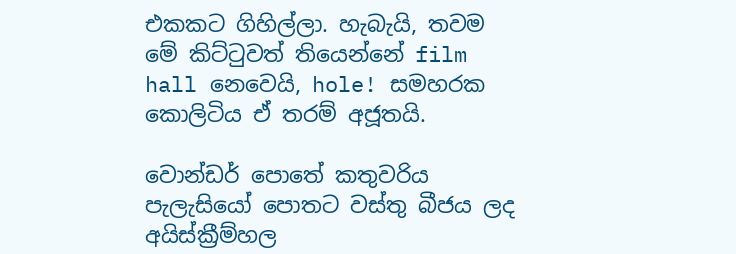එකකට ගිහිල්ලා. හැබැයි, තවම මේ කිට්ටුවත් තියෙන්නේ film hall නෙවෙයි, hole! සමහරක කොලිටිය ඒ තරම් අජූතයි.

වොන්ඩර් පොතේ කතුවරිය පැලැසියෝ පොතට වස්තු බීජය ලද අයිස්ක්‍රීම්හල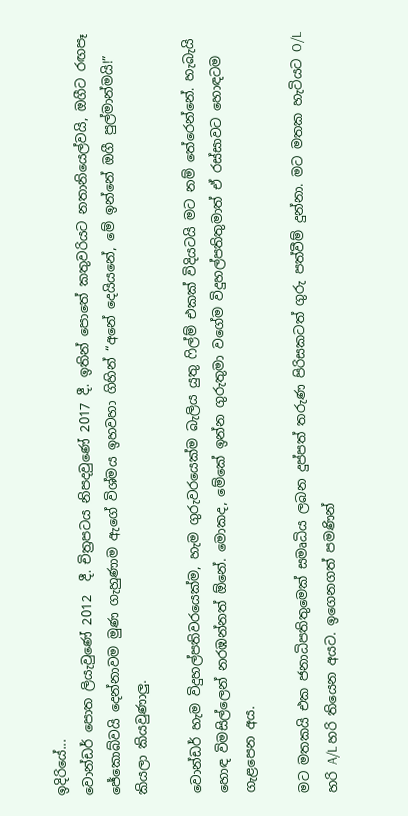ඉදිරියේ...
වොන්ඩර් පොත ලියැවුණේ 2012  දී. චිත්‍රපටය නිපදවුණේ 2017 දී. ඉතින් පොතේ කතුවරියට නතානියෙල්වයි, ඔගීට රඟපෑ ජේකොබ්වයි දෙන්නාවම මුණ ගැහුණාම ඇගේ විශ්මය ඉහවහා ගිහින් “අනේ දෙයියනේ, මේ ඉන්නේ ඔගී පුල්මාන්මයි!” කියලා කියවුණාලු.

වොන්ඩර් හැම විදුහල්පතිවරයෙක්ම, හැම ගුරුවරයෙක්ම බැලිය යුතු ෆිල්ම් එකක් විදියටයි මට නම් තේරෙන්නේ. හැබැයි හොඳ විමසිල්ලෙන් නරඹන්නත් ඕනේ. මොකද, මේකේ ඉන්න ගුරුතුමා වගේම විදුහල්පතිතුමාත් ඒ රස්සාවට හොඳටම ගැළපෙන අය.

මට මතකයි එක ජනාධිපතිතුමෙක් සමෘධිය ලබන දුප්පත් තරුණ පිරිසකටත් ගුරු පත්වීම් දුන්නා. මට මතක හැටියට O/L හරි A/L හරි තියෙන අයට. ඉගෙනගත් පමණින්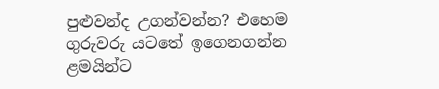පුළුවන්ද උගන්වන්න? එහෙම ගුරුවරු යටතේ ඉගෙනගන්න ළමයින්ට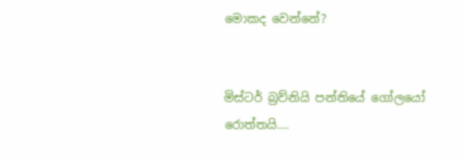මොකද වෙන්නේ?


මිස්ටර් බ්‍රව්නියි පන්තියේ ගෝලයෝ රොත්තයි....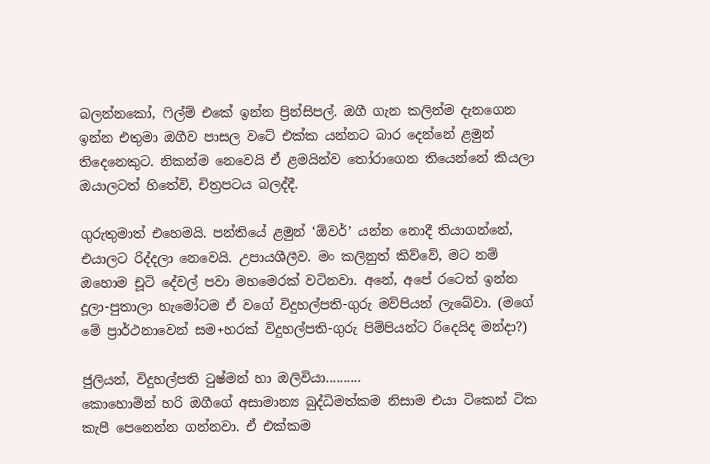බලන්නකෝ, ෆිල්ම් එකේ ඉන්න ප්‍රින්සිපල්. ඔගී ගැන කලින්ම දැනගෙන ඉන්න එතුමා ඔගීව පාසල වටේ එක්ක යන්නට බාර දෙන්නේ ළමුන් තිදෙනෙකුට. නිකන්ම නෙවෙයි ඒ ළමයින්ව තෝරාගෙන තියෙන්නේ කියලා ඔයාලටත් හිතේවි, චිත්‍රපටය බලද්දී.

ගුරුතුමාත් එහෙමයි. පන්තියේ ළමුන් ‘ඕවර්’ යන්න නොදී තියාගන්නේ, එයාලට රිද්දලා නෙවෙයි. උපායශීලීව. මං කලිනුත් කිව්වේ, මට නම් ඔහොම චූටි දේවල් පවා මහමෙරක් වටිනවා. අනේ, අපේ රටෙත් ඉන්න දූලා-පුතාලා හැමෝටම ඒ වගේ විදුහල්පති-ගුරු මව්පියන් ලැබේවා. (මගේ මේ ප්‍රාර්ථනාවෙන් සම+හරක් විදුහල්පති-ගුරු පිම්පියන්ට රිදෙයිද මන්දා?)

ජුලියන්, විදුහල්පති ටුෂ්මන් හා ඔලිවියා..........
කොහොමින් හරි ඔගීගේ අසාමාන්‍ය බුද්ධිමත්කම නිසාම එයා ටිකෙන් ටික කැපී පෙනෙන්න ගන්නවා. ඒ එක්කම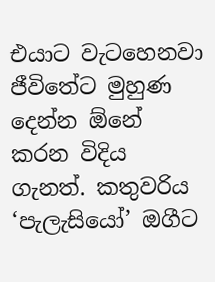එයාට වැටහෙනවා ජීවිතේට මුහුණ දෙන්න ඕනේ කරන විදිය ගැනත්. කතුවරිය ‘පැලැසියෝ’ ඔගීට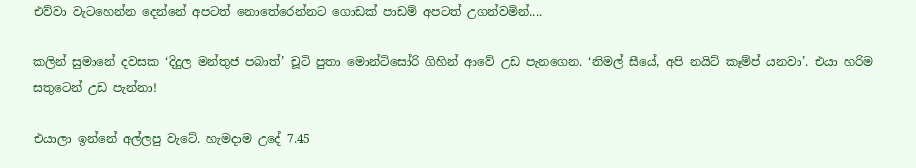එව්වා වැටහෙන්න දෙන්නේ අපටත් නොතේරෙන්නට ගොඩක් පාඩම් අපටත් උගන්වමින්....

කලින් සුමානේ දවසක ‘දිදුල මන්තුජ පබාත්’ චූටි පුතා මොන්ටිසෝරි ගිහින් ආවේ උඩ පැනගෙන. ‘නිමල් සීයේ, අපි නයිට් කෑම්ප් යනවා’. එයා හරිම සතුටෙන් උඩ පැන්නා!

එයාලා ඉන්නේ අල්ලපු වැටේ. හැමදාම උදේ 7.45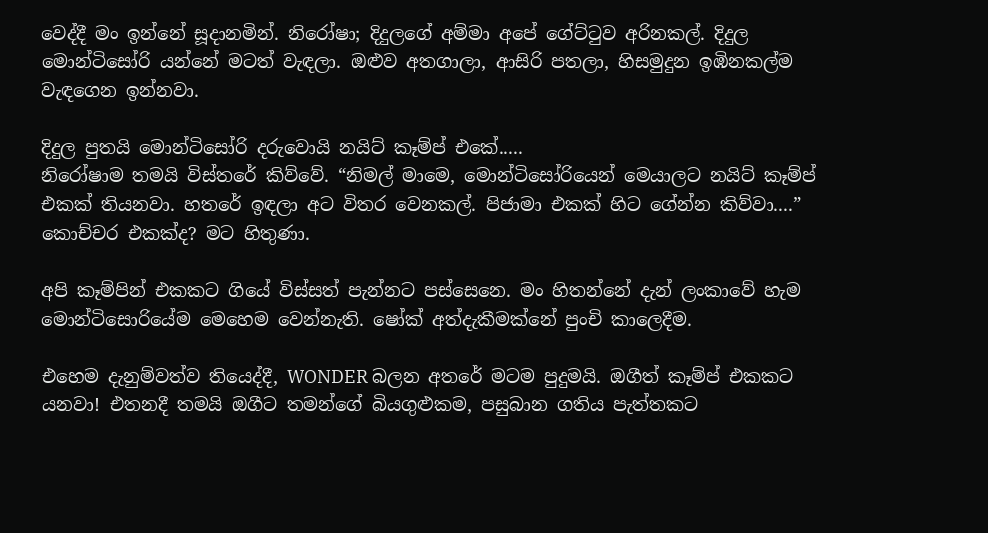වෙද්දී මං ඉන්නේ සූදානමින්. නිරෝෂා; දිදුලගේ අම්මා අපේ ගේට්ටුව අරිනකල්. දිදුල මොන්ටිසෝරි යන්නේ මටත් වැඳලා. ඔළුව අතගාලා, ආසිරි පතලා, හිසමුදුන ඉඹිනකල්ම වැඳගෙන ඉන්නවා.

දිදුල පුතයි මොන්ටිසෝරි දරුවොයි නයිට් කෑම්ප් එකේ.....
නිරෝෂාම තමයි විස්තරේ කිව්වේ. “නිමල් මාමෙ, මොන්ටිසෝරියෙන් මෙයාලට නයිට් කෑම්ප් එකක් තියනවා. හතරේ ඉඳලා අට විතර වෙනකල්. පිජාමා එකක් හිට ගේන්න කිව්වා....” කොච්චර එකක්ද? මට හිතුණා.

අපි කෑම්පින් එකකට ගියේ විස්සත් පැන්නට පස්සෙනෙ. මං හිතන්නේ දැන් ලංකාවේ හැම  මොන්ටිසොරියේම මෙහෙම වෙන්නැති. ෂෝක් අත්දැකීමක්නේ පුංචි කාලෙදීම.

එහෙම දැනුම්වත්ව තියෙද්දී, WONDER බලන අතරේ මටම පුදුමයි. ඔගීත් කෑම්ප් එකකට යනවා! එතනදී තමයි ඔගීට තමන්ගේ බියගුළුකම, පසුබාන ගතිය පැත්තකට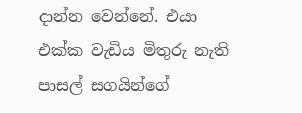දාන්න වෙන්නේ. එයා එක්ක වැඩිය මිතුරු නැති පාසල් සගයින්ගේ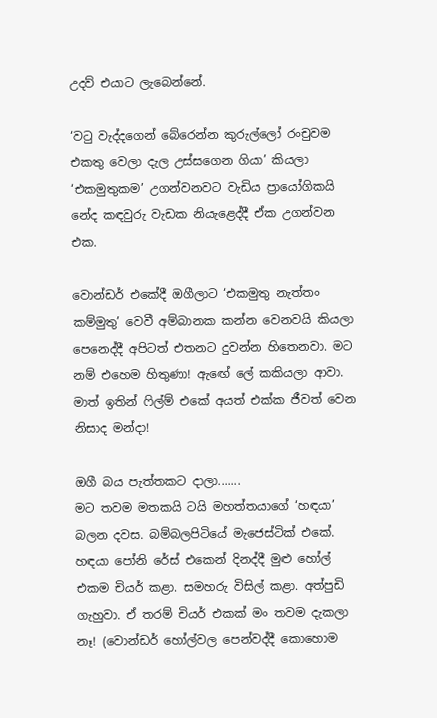උදව් එයාට ලැබෙන්නේ.

‘වටු වැද්දගෙන් බේරෙන්න කුරුල්ලෝ රංචුවම එකතු වෙලා දැල උස්සගෙන ගියා’ කියලා ‘එකමුතුකම’ උගන්වනවට වැඩිය ප්‍රායෝගිකයි නේද කඳවුරු වැඩක නියැළෙද්දී ඒක උගන්වන එක.

වොන්ඩර් එකේදී ඔගීලාට ‘එකමුතු නැත්තං කම්මුතු’ වෙවී අම්බානක කන්න වෙනවයි කියලා පෙනෙද්දී අපිටත් එතනට දුවන්න හිතෙනවා. මට නම් එහෙම හිතුණා! ඇඟේ ලේ කකියලා ආවා. මාත් ඉතින් ෆිල්ම් එකේ අයත් එක්ක ජීවත් වෙන නිසාද මන්දා!

ඔගී බය පැත්තකට දාලා.......
මට තවම මතකයි ටයි මහත්තයාගේ ‘හඳයා’ බලන දවස. බම්බලපිටියේ මැජෙස්ටික් එකේ. හඳයා පෝනි රේස් එකෙන් දිනද්දී මුළු හෝල් එකම චියර් කළා. සමහරු විසිල් කළා. අත්පුඩි ගැහුවා. ඒ තරම් චියර් එකක් මං තවම දැකලා නෑ! (වොන්ඩර් හෝල්වල පෙන්වද්දී කොහොම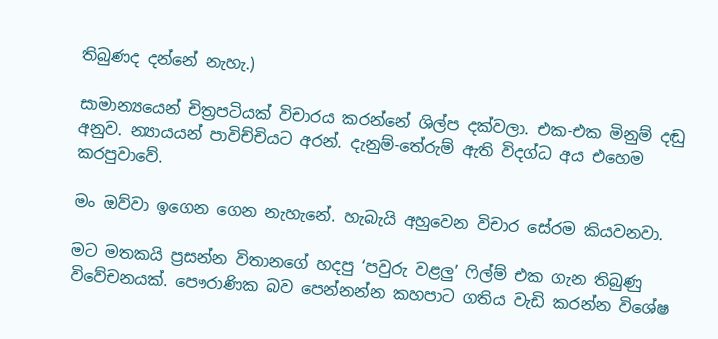තිබුණද දන්නේ නැහැ.)

සාමාන්‍යයෙන් චිත්‍රපටියක් විචාරය කරන්නේ ශිල්ප දක්වලා. එක-එක මිනුම් දඬු අනුව. න්‍යායයන් පාවිච්චියට අරන්. දැනුම්-තේරුම් ඇති විදග්ධ අය එහෙම කරපුවාවේ.

මං ඔව්වා ඉගෙන ගෙන නැහැනේ. හැබැයි අහුවෙන විචාර සේරම කියවනවා.

මට මතකයි ප්‍රසන්න විතානගේ හදපු ‘පවුරු වළලු’ ෆිල්ම් එක ගැන තිබුණු විවේචනයක්. පෞරාණික බව පෙන්නන්න කහපාට ගතිය වැඩි කරන්න විශේෂ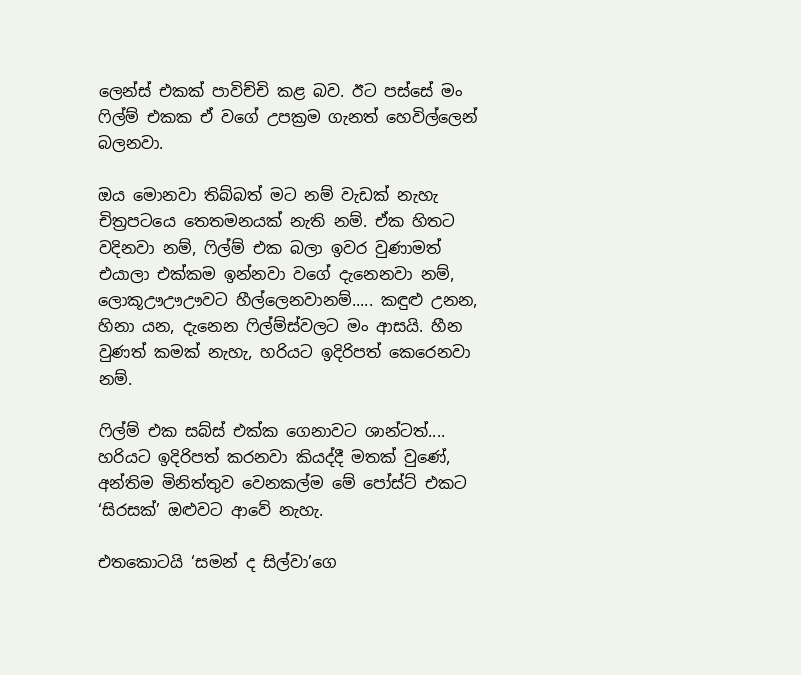ලෙන්ස් එකක් පාවිච්චි කළ බව. ඊට පස්සේ මං ෆිල්ම් එකක ඒ වගේ උපක්‍රම ගැනත් හෙවිල්ලෙන් බලනවා.

ඔය මොනවා තිබ්බත් මට නම් වැඩක් නැහැ චිත්‍රපටයෙ තෙතමනයක් නැති නම්. ඒක හිතට වදිනවා නම්, ෆිල්ම් එක බලා ඉවර වුණාමත් එයාලා එක්කම ඉන්නවා වගේ දැනෙනවා නම්, ලොකූඌඌඌවට හීල්ලෙනවානම්..... කඳුළු උනන, හිනා යන, දැනෙන ෆිල්ම්ස්වලට මං ආසයි. හීන වුණත් කමක් නැහැ, හරියට ඉදිරිපත් කෙරෙනවා නම්.

ෆිල්ම් එක සබ්ස් එක්ක ගෙනාවට ශාන්ටත්....
හරියට ඉදිරිපත් කරනවා කියද්දී මතක් වුණේ, අන්තිම මිනිත්තුව වෙනකල්ම මේ පෝස්ට් එකට ‘සිරසක්’ ඔළුවට ආවේ නැහැ.

එතකොටයි ‘සමන් ද සිල්වා’ගෙ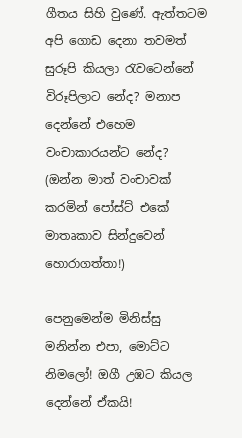ගීතය සිහි වුණේ. ඇත්තටම අපි ගොඩ දෙනා තවමත් සුරූපි කියලා රැවටෙන්නේ විරූපිලාට නේද? මනාප දෙන්නේ එහෙම වංචාකාරයන්ට නේද? (ඔන්න මාත් වංචාවක් කරමින් පෝස්ට් එකේ මාතෘකාව සින්දුවෙන් හොරාගත්තා!)

පෙනුමෙන්ම මිනිස්සු මනින්න එපා, මොට්ට නිමලෝ! ඔගී උඹට කියල දෙන්නේ ඒකයි!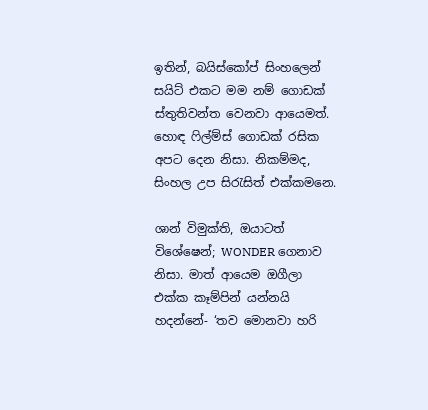ඉතින්, බයිස්කෝප් සිංහලෙන් සයිට් එකට මම නම් ගොඩක් ස්තුතිවන්ත වෙනවා ආයෙමත්. හොඳ ෆිල්ම්ස් ගොඩක් රසික අපට දෙන නිසා. නිකම්මද, සිංහල උප සිරැසිත් එක්කමනෙ.

ශාන් විමුක්ති, ඔයාටත් විශේෂෙන්; WONDER ගෙනාව නිසා. මාත් ආයෙම ඔගීලා එක්ක කෑම්පින් යන්නයි හදන්නේ- ‘තව මොනවා හරි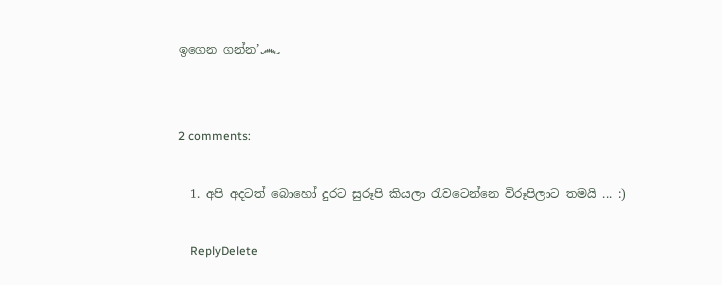ඉගෙන ගන්න’෴


2 comments:

  1. අපි අදටත් බොහෝ දුරට සුරූපි කියලා රැවටෙන්නෙ විරූපිලාට තමයි ... :)

    ReplyDelete